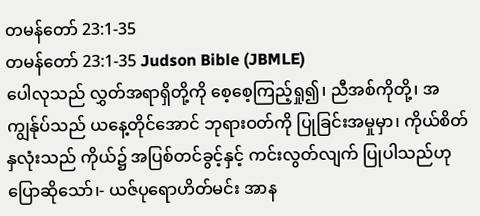တမန်တော် 23:1-35
တမန်တော် 23:1-35 Judson Bible (JBMLE)
ပေါလုသည် လွှတ်အရာရှိတို့ကို စေ့စေ့ကြည့်ရှု၍၊ ညီအစ်ကိုတို့၊ အကျွန်ုပ်သည် ယနေ့တိုင်အောင် ဘုရားဝတ်ကို ပြုခြင်းအမှုမှာ၊ ကိုယ်စိတ်နှလုံးသည် ကိုယ်၌ အပြစ်တင်ခွင့်နှင့် ကင်းလွတ်လျက် ပြုပါသည်ဟု ပြောဆိုသော်၊- ယဇ်ပုရောဟိတ်မင်း အာန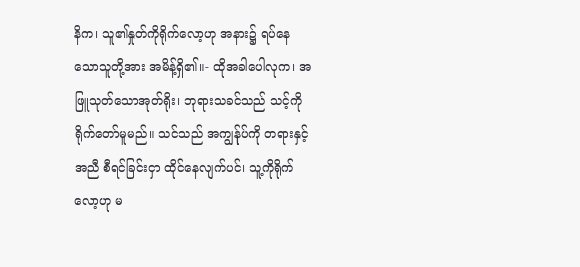နိက၊ သူ၏နှုတ်ကိုရိုက်လော့ဟု အနား၌ ရပ်နေသောသူတို့အား အမိန့်ရှိ၏။- ထိုအခါပေါလုက၊ အဖြူသုတ်သောအုတ်ရိုး၊ ဘုရားသခင်သည် သင့်ကိုရိုက်တော်မူမည်။ သင်သည် အကျွန်ုပ်ကို တရားနှင့်အညီ စီရင်ခြင်းငှာ ထိုင်နေလျက်ပင်၊ သူ့ကိုရိုက်လော့ဟု မ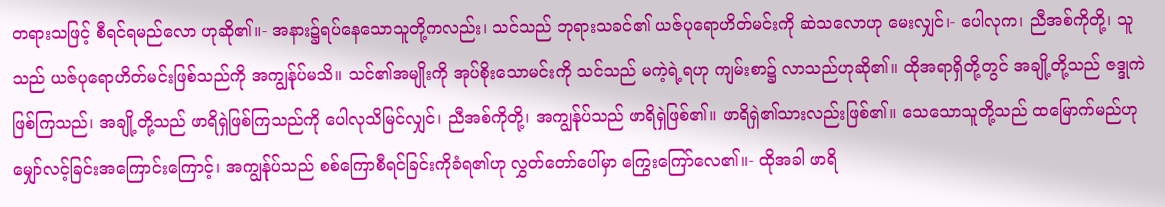တရားသဖြင့် စီရင်ရမည်လော ဟုဆို၏။- အနား၌ရပ်နေသောသူတို့ကလည်း၊ သင်သည် ဘုရားသခင်၏ ယဇ်ပုရောဟိတ်မင်းကို ဆဲသလောဟု မေးလျှင်၊- ပေါလုက၊ ညီအစ်ကိုတို့၊ သူသည် ယဇ်ပုရောဟိတ်မင်းဖြစ်သည်ကို အကျွန်ုပ်မသိ။ သင်၏အမျိုးကို အုပ်စိုးသောမင်းကို သင်သည် မကဲ့ရဲ့ရဟု ကျမ်းစာ၌ လာသည်ဟုဆို၏။ ထိုအရာရှိတို့တွင် အချို့တို့သည် ဇဒ္ဒုကဲဖြစ်ကြသည်၊ အချို့တို့သည် ဖာရိရှဲဖြစ်ကြသည်ကို ပေါလုသိမြင်လျှင်၊ ညီအစ်ကိုတို့၊ အကျွန်ုပ်သည် ဖာရိရှဲဖြစ်၏။ ဖာရိရှဲ၏သားလည်းဖြစ်၏။ သေသောသူတို့သည် ထမြောက်မည်ဟု မျှော်လင့်ခြင်းအကြောင်းကြောင့်၊ အကျွန်ုပ်သည် စစ်ကြောစီရင်ခြင်းကိုခံရ၏ဟု လွှတ်တော်ပေါ်မှာ ကြွေးကြော်လေ၏။- ထိုအခါ ဖာရိ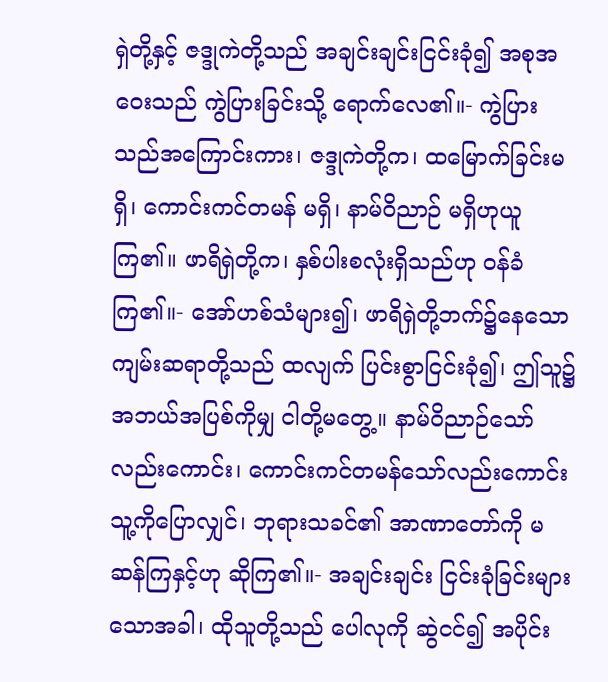ရှဲတို့နှင့် ဇဒ္ဒုကဲတို့သည် အချင်းချင်းငြင်းခုံ၍ အစုအဝေးသည် ကွဲပြားခြင်းသို့ ရောက်လေ၏။- ကွဲပြားသည်အကြောင်းကား၊ ဇဒ္ဒုကဲတို့က၊ ထမြောက်ခြင်းမရှိ၊ ကောင်းကင်တမန် မရှိ၊ နာမ်ဝိညာဉ် မရှိဟုယူကြ၏။ ဖာရိရှဲတို့က၊ နှစ်ပါးစလုံးရှိသည်ဟု ဝန်ခံကြ၏။- အော်ဟစ်သံများ၍၊ ဖာရိရှဲတို့ဘက်၌နေသော ကျမ်းဆရာတို့သည် ထလျက် ပြင်းစွာငြင်းခုံ၍၊ ဤသူ၌ အဘယ်အပြစ်ကိုမျှ ငါတို့မတွေ့။ နာမ်ဝိညာဉ်သော်လည်းကောင်း၊ ကောင်းကင်တမန်သော်လည်းကောင်း သူ့ကိုပြောလျှင်၊ ဘုရားသခင်၏ အာဏာတော်ကို မဆန်ကြနှင့်ဟု ဆိုကြ၏။- အချင်းချင်း ငြင်းခုံခြင်းများသောအခါ၊ ထိုသူတို့သည် ပေါလုကို ဆွဲငင်၍ အပိုင်း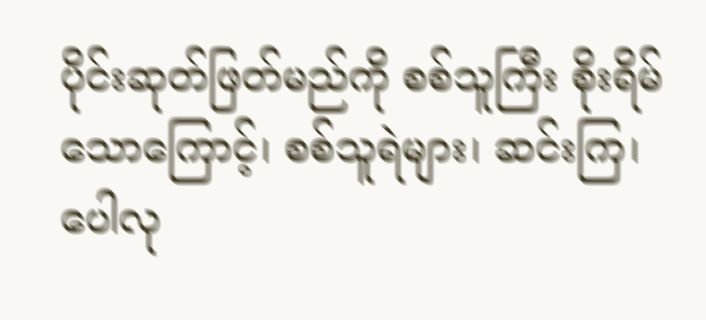ပိုင်းဆုတ်ဖြတ်မည်ကို စစ်သူကြီး စိုးရိမ်သောကြောင့်၊ စစ်သူရဲများ၊ ဆင်းကြ၊ ပေါလု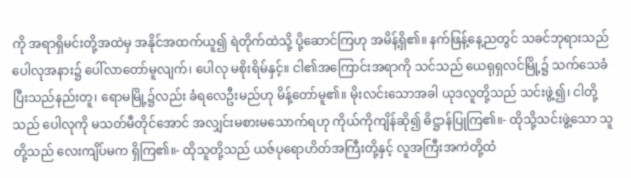ကို အရာရှိမင်းတို့အထဲမှ အနိုင်အထက်ယူ၍ ရဲတိုက်ထဲသို့ ပို့ဆောင်ကြဟု အမိန့်ရှိ၏။ နက်ဖြန့်နေ့ညတွင် သခင်ဘုရားသည် ပေါလုအနား၌ ပေါ်လာတော်မူလျက်၊ ပေါလု မစိုးရိမ်နှင့်။ ငါ၏အကြောင်းအရာကို သင်သည် ယေရုရှလင်မြို့၌ သက်သေခံပြီးသည်နည်းတူ၊ ရောမမြို့၌လည်း ခံရလေဦးမည်ဟု မိန့်တော်မူ၏။ မိုးလင်းသောအခါ ယုဒလူတို့သည် သင်းဖွဲ့၍၊ ငါတို့သည် ပေါလုကို မသတ်မီတိုင်အောင် အလျှင်းမစားမသောက်ရဟု ကိုယ်ကိုကျိန်ဆို၍ ဓိဋ္ဌာန်ပြုကြ၏။- ထိုသို့သင်းဖွဲ့သော သူတို့သည် လေးကျိပ်မက ရှိကြ၏။- ထိုသူတို့သည် ယဇ်ပုရောဟိတ်အကြီးတို့နှင့် လူအကြီးအကဲတို့ထံ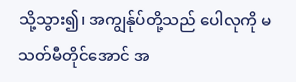သို့သွား၍၊ အကျွန်ုပ်တို့သည် ပေါလုကို မသတ်မီတိုင်အောင် အ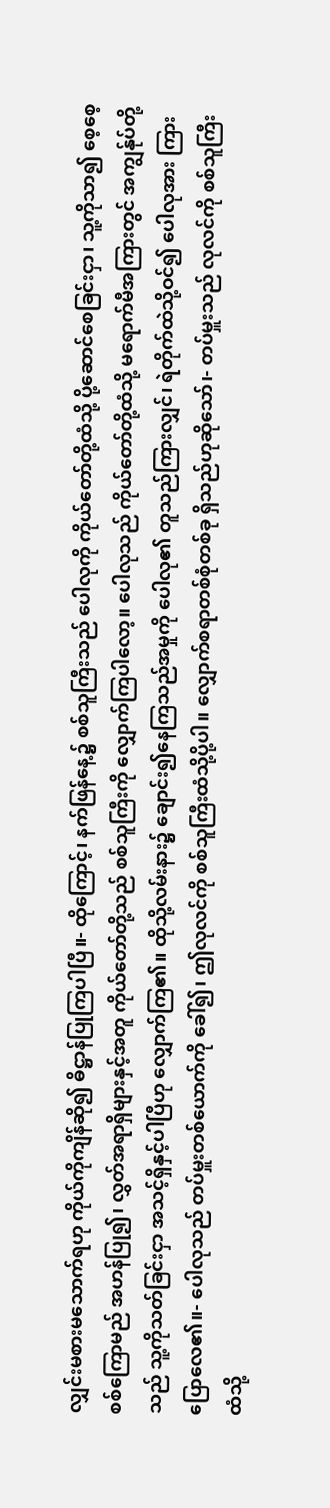လျှင်းမစားမသောက်ရဟု ကိုယ်ကိုကျိန်ဆို၍ ဓိဋ္ဌာန်ပြုကြပါပြီ။- ထိုကြောင့်၊ နက်ဖြန်နေ့၌ စစ်သူကြီးသည် ပေါလုကို ကိုယ်တော်တို့ထံသို့ ပို့ဆောင်စေခြင်းငှာ၊ သူ့ကိုသာ၍ စေ့စေ့စစ်ကြောမည် အဟန်ပြု၍၊ လွှတ်အရာရှိများနှင့်အတူ ကိုယ်တော်တို့သည် စစ်သူကြီးကို လျှောက်ကြပါလော့။ ပေါလုသည် ကိုယ်တော်တို့ထံသို့ မရောက်မီအကြားတွင် အကျွန်ုပ်တို့သည် သူ့ကိုသတ်ခြင်းငှာ အသင့်ရှိနှင့်ပါပြီဟု လျှောက်ကြ၏။ ထိုသို့လမ်းနား၌ ချောင်း၍နေကြသည်အမှုကို ပေါလု၏ တူသည်ကြားလျှင်၊ ရဲတိုက်ထဲသို့ဝင်၍ ပေါလုအား ကြားပြောလေ၏။- ပေါလုသည် တပ်မှူးတစ်ယောက်ကို ခေါ်၍၊ ဤလုလင်ကို စစ်သူကြီးထံသို့ပို့ပါ။ လျှောက်စရာတစ်စုံတစ်ခု ရှိသည်ဟုဆိုသော်၊- တပ်မှူးသည် လုလင်ကို စစ်သူကြီးထံသို့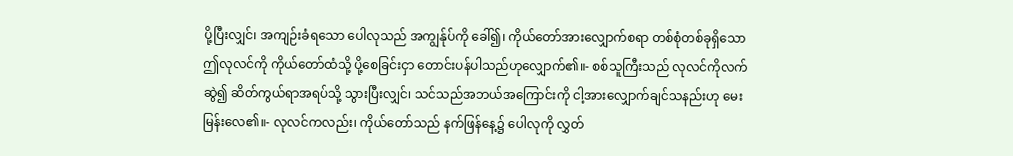ပို့ပြီးလျှင်၊ အကျဉ်းခံရသော ပေါလုသည် အကျွန်ုပ်ကို ခေါ်၍၊ ကိုယ်တော်အားလျှောက်စရာ တစ်စုံတစ်ခုရှိသော ဤလုလင်ကို ကိုယ်တော်ထံသို့ ပို့စေခြင်းငှာ တောင်းပန်ပါသည်ဟုလျှောက်၏။- စစ်သူကြီးသည် လုလင်ကိုလက်ဆွဲ၍ ဆိတ်ကွယ်ရာအရပ်သို့ သွားပြီးလျှင်၊ သင်သည်အဘယ်အကြောင်းကို ငါ့အားလျှောက်ချင်သနည်းဟု မေးမြန်းလေ၏။- လုလင်ကလည်း၊ ကိုယ်တော်သည် နက်ဖြန်နေ့၌ ပေါလုကို လွှတ်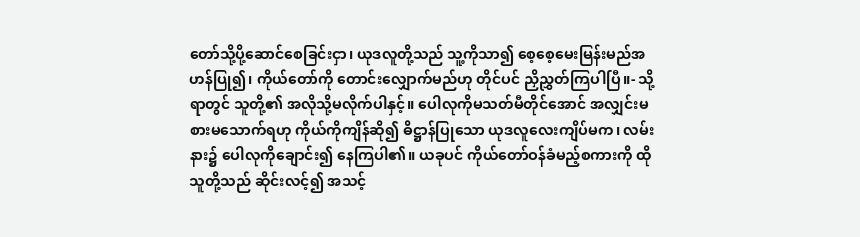တော်သို့ပို့ဆောင်စေခြင်းငှာ၊ ယုဒလူတို့သည် သူ့ကိုသာ၍ စေ့စေ့မေးမြန်းမည်အဟန်ပြု၍၊ ကိုယ်တော်ကို တောင်းလျှောက်မည်ဟု တိုင်ပင် ညှိညွှတ်ကြပါပြီ။- သို့ရာတွင် သူတို့၏ အလိုသို့မလိုက်ပါနှင့်။ ပေါလုကိုမသတ်မီတိုင်အောင် အလျှင်းမစားမသောက်ရဟု ကိုယ်ကိုကျိန်ဆို၍ ဓိဋ္ဌာန်ပြုသော ယုဒလူလေးကျိပ်မက၊ လမ်းနား၌ ပေါလုကိုချောင်း၍ နေကြပါ၏။ ယခုပင် ကိုယ်တော်ဝန်ခံမည့်စကားကို ထိုသူတို့သည် ဆိုင်းလင့်၍ အသင့်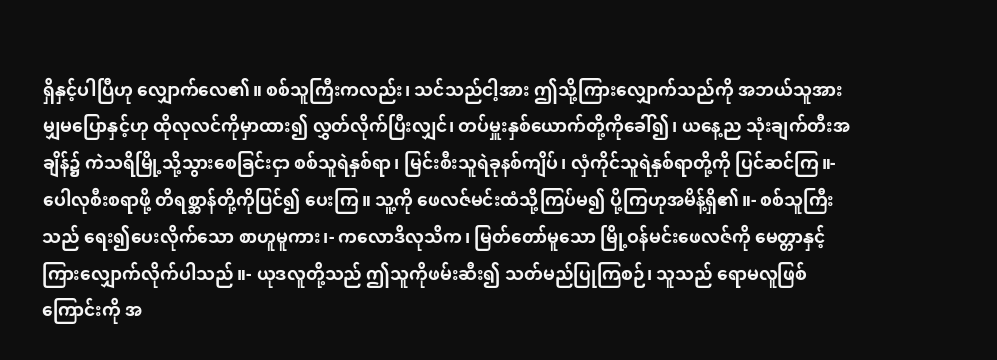ရှိနှင့်ပါပြီဟု လျှောက်လေ၏။ စစ်သူကြီးကလည်း၊ သင်သည်ငါ့အား ဤသို့ကြားလျှောက်သည်ကို အဘယ်သူအားမျှမပြောနှင့်ဟု ထိုလုလင်ကိုမှာထား၍ လွှတ်လိုက်ပြီးလျှင်၊ တပ်မှူးနှစ်ယောက်တို့ကိုခေါ်၍၊ ယနေ့ည သုံးချက်တီးအချိန်၌ ကဲသရိမြို့သို့သွားစေခြင်းငှာ စစ်သူရဲနှစ်ရာ၊ မြင်းစီးသူရဲခုနစ်ကျိပ်၊ လှံကိုင်သူရဲနှစ်ရာတို့ကို ပြင်ဆင်ကြ။- ပေါလုစီးစရာဖို့ တိရစ္ဆာန်တို့ကိုပြင်၍ ပေးကြ။ သူ့ကို ဖေလဇ်မင်းထံသို့ကြပ်မ၍ ပို့ကြဟုအမိန့်ရှိ၏။- စစ်သူကြီးသည် ရေး၍ပေးလိုက်သော စာဟူမူကား၊- ကလောဒိလုသိက၊ မြတ်တော်မူသော မြို့ဝန်မင်းဖေလဇ်ကို မေတ္တာနှင့် ကြားလျှောက်လိုက်ပါသည်။- ယုဒလူတို့သည် ဤသူကိုဖမ်းဆီး၍ သတ်မည်ပြုကြစဉ်၊ သူသည် ရောမလူဖြစ်ကြောင်းကို အ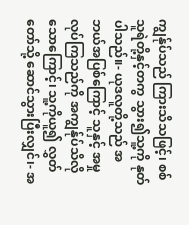ကျွန်ုပ်သည် ကြားသိသဖြင့်၊ စစ်သူရဲတို့နှင့်တကွ သွား၍သူ့ကို နုတ်ပါသည်။- ယုဒလူတို့သည် အဘယ်အပြစ်ကြောင့် သူနှင့် အမှုလုပ်ကြသည်ကို အကျွန်ုပ်သိလိုသောကြောင့်၊ သူ့ကိုယူ၍ လွှတ်တော်သို့ ဆောင်သွားပြီးလျှင်၊- အ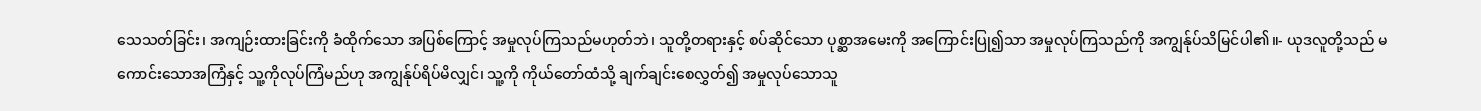သေသတ်ခြင်း၊ အကျဉ်းထားခြင်းကို ခံထိုက်သော အပြစ်ကြောင့် အမှုလုပ်ကြသည်မဟုတ်ဘဲ၊ သူတို့တရားနှင့် စပ်ဆိုင်သော ပုစ္ဆာအမေးကို အကြောင်းပြု၍သာ အမှုလုပ်ကြသည်ကို အကျွန်ုပ်သိမြင်ပါ၏။- ယုဒလူတို့သည် မကောင်းသောအကြံနှင့် သူ့ကိုလုပ်ကြံမည်ဟု အကျွန်ုပ်ရိပ်မိလျှင်၊ သူ့ကို ကိုယ်တော်ထံသို့ ချက်ချင်းစေလွှတ်၍ အမှုလုပ်သောသူ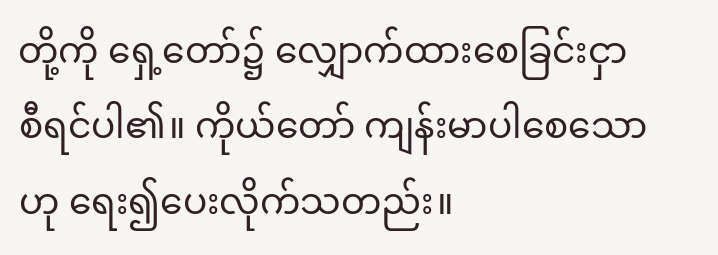တို့ကို ရှေ့တော်၌ လျှောက်ထားစေခြင်းငှာ စီရင်ပါ၏။ ကိုယ်တော် ကျန်းမာပါစေသောဟု ရေး၍ပေးလိုက်သတည်း။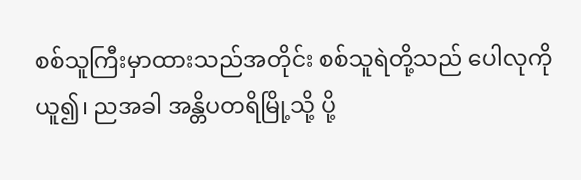စစ်သူကြီးမှာထားသည်အတိုင်း စစ်သူရဲတို့သည် ပေါလုကိုယူ၍၊ ညအခါ အန္တိပတရိမြို့သို့ ပို့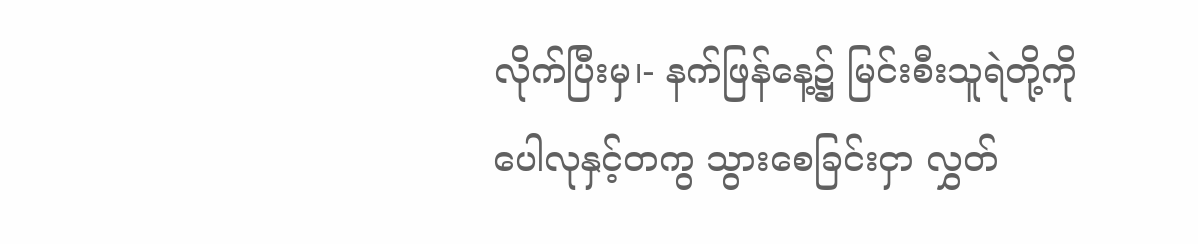လိုက်ပြီးမှ၊- နက်ဖြန်နေ့၌ မြင်းစီးသူရဲတို့ကို ပေါလုနှင့်တကွ သွားစေခြင်းငှာ လွှတ်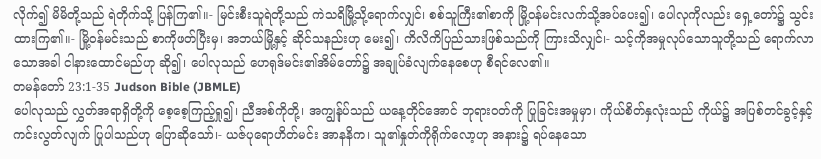လိုက်၍ မိမိတို့သည် ရဲတိုက်သို့ ပြန်ကြ၏။- မြင်းစီးသူရဲတို့သည် ကဲသရိမြို့သို့ရောက်လျှင်၊ စစ်သူကြီး၏စာကို မြို့ဝန်မင်းလက်သို့အပ်ပေး၍၊ ပေါလုကိုလည်း ရှေ့တော်၌ သွင်းထားကြ၏။- မြို့ဝန်မင်းသည် စာကိုဖတ်ပြီးမှ၊ အဘယ်မြို့နှင့် ဆိုင်သနည်းဟု မေး၍၊ ကိလိကိပြည်သားဖြစ်သည်ကို ကြားသိလျှင်၊- သင့်ကိုအမှုလုပ်သောသူတို့သည် ရောက်လာသောအခါ ငါနားထောင်မည်ဟု ဆို၍၊ ပေါလုသည် ဟေရုဒ်မင်း၏အိမ်တော်၌ အချုပ်ခံလျက်နေစေဟု စီရင်လေ၏။
တမန်တော် 23:1-35 Judson Bible (JBMLE)
ပေါလုသည် လွှတ်အရာရှိတို့ကို စေ့စေ့ကြည့်ရှု၍၊ ညီအစ်ကိုတို့၊ အကျွန်ုပ်သည် ယနေ့တိုင်အောင် ဘုရားဝတ်ကို ပြုခြင်းအမှုမှာ၊ ကိုယ်စိတ်နှလုံးသည် ကိုယ်၌ အပြစ်တင်ခွင့်နှင့် ကင်းလွတ်လျက် ပြုပါသည်ဟု ပြောဆိုသော်၊- ယဇ်ပုရောဟိတ်မင်း အာနနိက၊ သူ၏နှုတ်ကိုရိုက်လော့ဟု အနား၌ ရပ်နေသော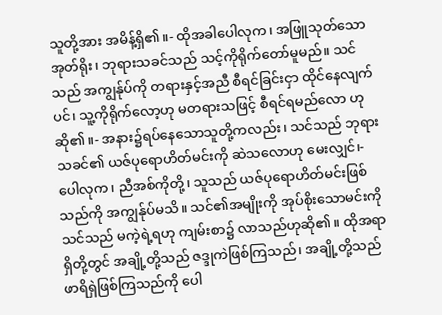သူတို့အား အမိန့်ရှိ၏။- ထိုအခါပေါလုက၊ အဖြူသုတ်သောအုတ်ရိုး၊ ဘုရားသခင်သည် သင့်ကိုရိုက်တော်မူမည်။ သင်သည် အကျွန်ုပ်ကို တရားနှင့်အညီ စီရင်ခြင်းငှာ ထိုင်နေလျက်ပင်၊ သူ့ကိုရိုက်လော့ဟု မတရားသဖြင့် စီရင်ရမည်လော ဟုဆို၏။- အနား၌ရပ်နေသောသူတို့ကလည်း၊ သင်သည် ဘုရားသခင်၏ ယဇ်ပုရောဟိတ်မင်းကို ဆဲသလောဟု မေးလျှင်၊- ပေါလုက၊ ညီအစ်ကိုတို့၊ သူသည် ယဇ်ပုရောဟိတ်မင်းဖြစ်သည်ကို အကျွန်ုပ်မသိ။ သင်၏အမျိုးကို အုပ်စိုးသောမင်းကို သင်သည် မကဲ့ရဲ့ရဟု ကျမ်းစာ၌ လာသည်ဟုဆို၏။ ထိုအရာရှိတို့တွင် အချို့တို့သည် ဇဒ္ဒုကဲဖြစ်ကြသည်၊ အချို့တို့သည် ဖာရိရှဲဖြစ်ကြသည်ကို ပေါ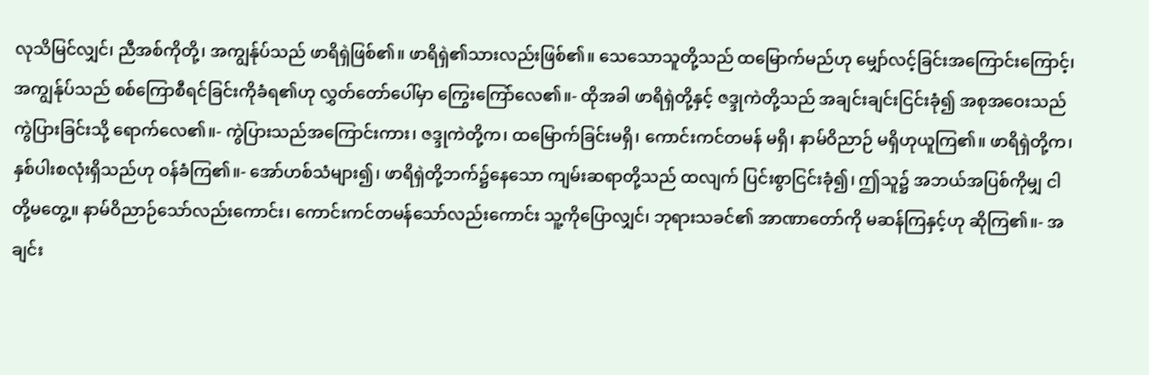လုသိမြင်လျှင်၊ ညီအစ်ကိုတို့၊ အကျွန်ုပ်သည် ဖာရိရှဲဖြစ်၏။ ဖာရိရှဲ၏သားလည်းဖြစ်၏။ သေသောသူတို့သည် ထမြောက်မည်ဟု မျှော်လင့်ခြင်းအကြောင်းကြောင့်၊ အကျွန်ုပ်သည် စစ်ကြောစီရင်ခြင်းကိုခံရ၏ဟု လွှတ်တော်ပေါ်မှာ ကြွေးကြော်လေ၏။- ထိုအခါ ဖာရိရှဲတို့နှင့် ဇဒ္ဒုကဲတို့သည် အချင်းချင်းငြင်းခုံ၍ အစုအဝေးသည် ကွဲပြားခြင်းသို့ ရောက်လေ၏။- ကွဲပြားသည်အကြောင်းကား၊ ဇဒ္ဒုကဲတို့က၊ ထမြောက်ခြင်းမရှိ၊ ကောင်းကင်တမန် မရှိ၊ နာမ်ဝိညာဉ် မရှိဟုယူကြ၏။ ဖာရိရှဲတို့က၊ နှစ်ပါးစလုံးရှိသည်ဟု ဝန်ခံကြ၏။- အော်ဟစ်သံများ၍၊ ဖာရိရှဲတို့ဘက်၌နေသော ကျမ်းဆရာတို့သည် ထလျက် ပြင်းစွာငြင်းခုံ၍၊ ဤသူ၌ အဘယ်အပြစ်ကိုမျှ ငါတို့မတွေ့။ နာမ်ဝိညာဉ်သော်လည်းကောင်း၊ ကောင်းကင်တမန်သော်လည်းကောင်း သူ့ကိုပြောလျှင်၊ ဘုရားသခင်၏ အာဏာတော်ကို မဆန်ကြနှင့်ဟု ဆိုကြ၏။- အချင်း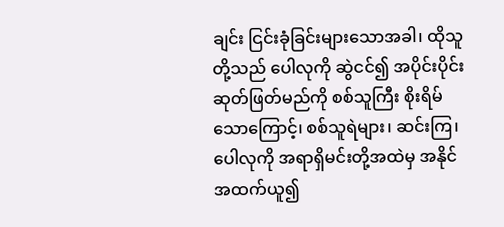ချင်း ငြင်းခုံခြင်းများသောအခါ၊ ထိုသူတို့သည် ပေါလုကို ဆွဲငင်၍ အပိုင်းပိုင်းဆုတ်ဖြတ်မည်ကို စစ်သူကြီး စိုးရိမ်သောကြောင့်၊ စစ်သူရဲများ၊ ဆင်းကြ၊ ပေါလုကို အရာရှိမင်းတို့အထဲမှ အနိုင်အထက်ယူ၍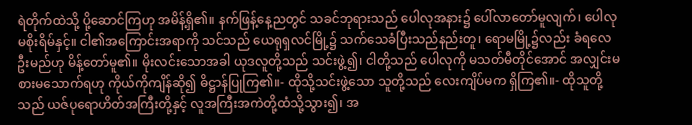ရဲတိုက်ထဲသို့ ပို့ဆောင်ကြဟု အမိန့်ရှိ၏။ နက်ဖြန့်နေ့ညတွင် သခင်ဘုရားသည် ပေါလုအနား၌ ပေါ်လာတော်မူလျက်၊ ပေါလု မစိုးရိမ်နှင့်။ ငါ၏အကြောင်းအရာကို သင်သည် ယေရုရှလင်မြို့၌ သက်သေခံပြီးသည်နည်းတူ၊ ရောမမြို့၌လည်း ခံရလေဦးမည်ဟု မိန့်တော်မူ၏။ မိုးလင်းသောအခါ ယုဒလူတို့သည် သင်းဖွဲ့၍၊ ငါတို့သည် ပေါလုကို မသတ်မီတိုင်အောင် အလျှင်းမစားမသောက်ရဟု ကိုယ်ကိုကျိန်ဆို၍ ဓိဋ္ဌာန်ပြုကြ၏။- ထိုသို့သင်းဖွဲ့သော သူတို့သည် လေးကျိပ်မက ရှိကြ၏။- ထိုသူတို့သည် ယဇ်ပုရောဟိတ်အကြီးတို့နှင့် လူအကြီးအကဲတို့ထံသို့သွား၍၊ အ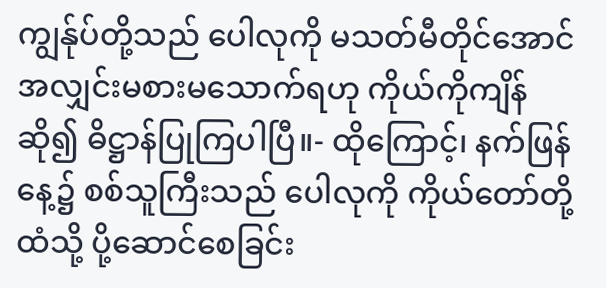ကျွန်ုပ်တို့သည် ပေါလုကို မသတ်မီတိုင်အောင် အလျှင်းမစားမသောက်ရဟု ကိုယ်ကိုကျိန်ဆို၍ ဓိဋ္ဌာန်ပြုကြပါပြီ။- ထိုကြောင့်၊ နက်ဖြန်နေ့၌ စစ်သူကြီးသည် ပေါလုကို ကိုယ်တော်တို့ထံသို့ ပို့ဆောင်စေခြင်း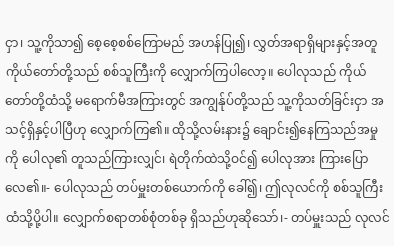ငှာ၊ သူ့ကိုသာ၍ စေ့စေ့စစ်ကြောမည် အဟန်ပြု၍၊ လွှတ်အရာရှိများနှင့်အတူ ကိုယ်တော်တို့သည် စစ်သူကြီးကို လျှောက်ကြပါလော့။ ပေါလုသည် ကိုယ်တော်တို့ထံသို့ မရောက်မီအကြားတွင် အကျွန်ုပ်တို့သည် သူ့ကိုသတ်ခြင်းငှာ အသင့်ရှိနှင့်ပါပြီဟု လျှောက်ကြ၏။ ထိုသို့လမ်းနား၌ ချောင်း၍နေကြသည်အမှုကို ပေါလု၏ တူသည်ကြားလျှင်၊ ရဲတိုက်ထဲသို့ဝင်၍ ပေါလုအား ကြားပြောလေ၏။- ပေါလုသည် တပ်မှူးတစ်ယောက်ကို ခေါ်၍၊ ဤလုလင်ကို စစ်သူကြီးထံသို့ပို့ပါ။ လျှောက်စရာတစ်စုံတစ်ခု ရှိသည်ဟုဆိုသော်၊- တပ်မှူးသည် လုလင်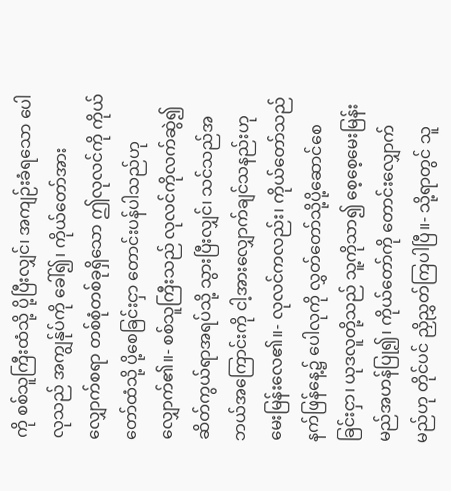ကို စစ်သူကြီးထံသို့ ပို့ပြီးလျှင်၊ အကျဉ်းခံရသော ပေါလုသည် အကျွန်ုပ်ကို ခေါ်၍၊ ကိုယ်တော်အားလျှောက်စရာ တစ်စုံတစ်ခုရှိသော ဤလုလင်ကို ကိုယ်တော်ထံသို့ ပို့စေခြင်းငှာ တောင်းပန်ပါသည်ဟုလျှောက်၏။- စစ်သူကြီးသည် လုလင်ကိုလက်ဆွဲ၍ ဆိတ်ကွယ်ရာအရပ်သို့ သွားပြီးလျှင်၊ သင်သည်အဘယ်အကြောင်းကို ငါ့အားလျှောက်ချင်သနည်းဟု မေးမြန်းလေ၏။- လုလင်ကလည်း၊ ကိုယ်တော်သည် နက်ဖြန်နေ့၌ ပေါလုကို လွှတ်တော်သို့ပို့ဆောင်စေခြင်းငှာ၊ ယုဒလူတို့သည် သူ့ကိုသာ၍ စေ့စေ့မေးမြန်းမည်အဟန်ပြု၍၊ ကိုယ်တော်ကို တောင်းလျှောက်မည်ဟု တိုင်ပင် ညှိညွှတ်ကြပါပြီ။- သို့ရာတွင် သူ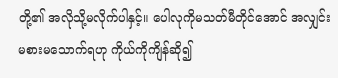တို့၏ အလိုသို့မလိုက်ပါနှင့်။ ပေါလုကိုမသတ်မီတိုင်အောင် အလျှင်းမစားမသောက်ရဟု ကိုယ်ကိုကျိန်ဆို၍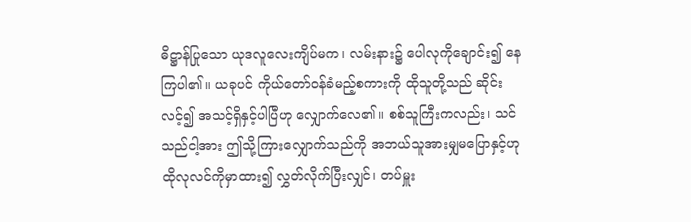ဓိဋ္ဌာန်ပြုသော ယုဒလူလေးကျိပ်မက၊ လမ်းနား၌ ပေါလုကိုချောင်း၍ နေကြပါ၏။ ယခုပင် ကိုယ်တော်ဝန်ခံမည့်စကားကို ထိုသူတို့သည် ဆိုင်းလင့်၍ အသင့်ရှိနှင့်ပါပြီဟု လျှောက်လေ၏။ စစ်သူကြီးကလည်း၊ သင်သည်ငါ့အား ဤသို့ကြားလျှောက်သည်ကို အဘယ်သူအားမျှမပြောနှင့်ဟု ထိုလုလင်ကိုမှာထား၍ လွှတ်လိုက်ပြီးလျှင်၊ တပ်မှူး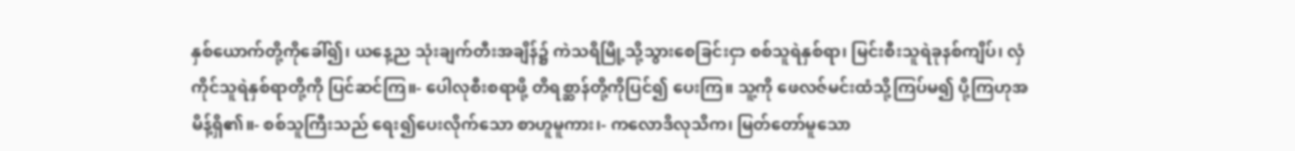နှစ်ယောက်တို့ကိုခေါ်၍၊ ယနေ့ည သုံးချက်တီးအချိန်၌ ကဲသရိမြို့သို့သွားစေခြင်းငှာ စစ်သူရဲနှစ်ရာ၊ မြင်းစီးသူရဲခုနစ်ကျိပ်၊ လှံကိုင်သူရဲနှစ်ရာတို့ကို ပြင်ဆင်ကြ။- ပေါလုစီးစရာဖို့ တိရစ္ဆာန်တို့ကိုပြင်၍ ပေးကြ။ သူ့ကို ဖေလဇ်မင်းထံသို့ကြပ်မ၍ ပို့ကြဟုအမိန့်ရှိ၏။- စစ်သူကြီးသည် ရေး၍ပေးလိုက်သော စာဟူမူကား၊- ကလောဒိလုသိက၊ မြတ်တော်မူသော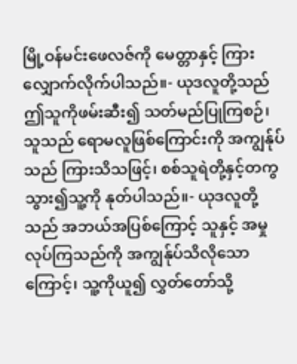မြို့ဝန်မင်းဖေလဇ်ကို မေတ္တာနှင့် ကြားလျှောက်လိုက်ပါသည်။- ယုဒလူတို့သည် ဤသူကိုဖမ်းဆီး၍ သတ်မည်ပြုကြစဉ်၊ သူသည် ရောမလူဖြစ်ကြောင်းကို အကျွန်ုပ်သည် ကြားသိသဖြင့်၊ စစ်သူရဲတို့နှင့်တကွ သွား၍သူ့ကို နုတ်ပါသည်။- ယုဒလူတို့သည် အဘယ်အပြစ်ကြောင့် သူနှင့် အမှုလုပ်ကြသည်ကို အကျွန်ုပ်သိလိုသောကြောင့်၊ သူ့ကိုယူ၍ လွှတ်တော်သို့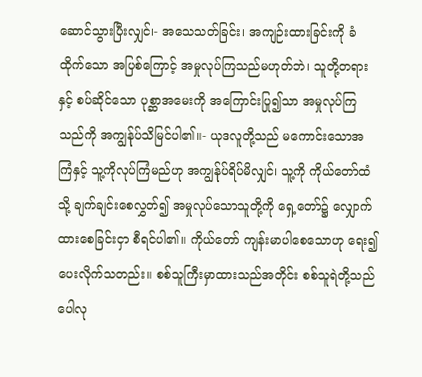ဆောင်သွားပြီးလျှင်၊- အသေသတ်ခြင်း၊ အကျဉ်းထားခြင်းကို ခံထိုက်သော အပြစ်ကြောင့် အမှုလုပ်ကြသည်မဟုတ်ဘဲ၊ သူတို့တရားနှင့် စပ်ဆိုင်သော ပုစ္ဆာအမေးကို အကြောင်းပြု၍သာ အမှုလုပ်ကြသည်ကို အကျွန်ုပ်သိမြင်ပါ၏။- ယုဒလူတို့သည် မကောင်းသောအကြံနှင့် သူ့ကိုလုပ်ကြံမည်ဟု အကျွန်ုပ်ရိပ်မိလျှင်၊ သူ့ကို ကိုယ်တော်ထံသို့ ချက်ချင်းစေလွှတ်၍ အမှုလုပ်သောသူတို့ကို ရှေ့တော်၌ လျှောက်ထားစေခြင်းငှာ စီရင်ပါ၏။ ကိုယ်တော် ကျန်းမာပါစေသောဟု ရေး၍ပေးလိုက်သတည်း။ စစ်သူကြီးမှာထားသည်အတိုင်း စစ်သူရဲတို့သည် ပေါလု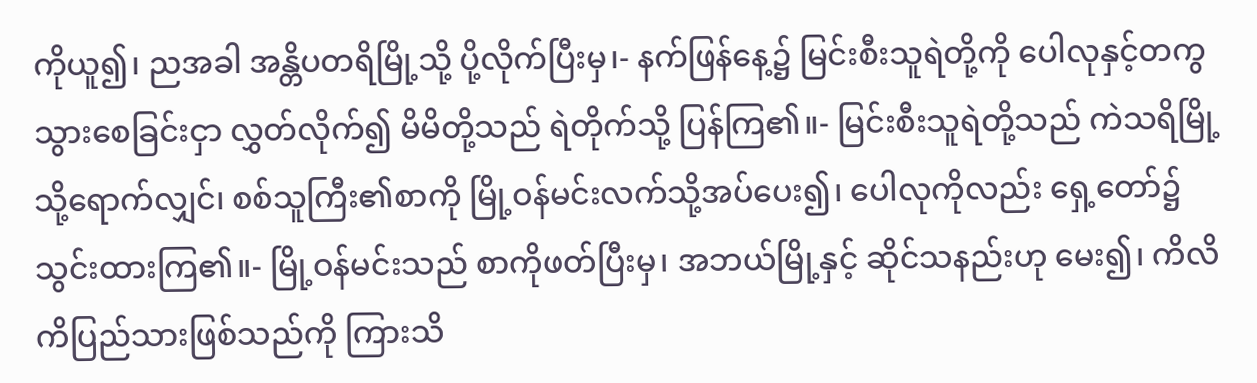ကိုယူ၍၊ ညအခါ အန္တိပတရိမြို့သို့ ပို့လိုက်ပြီးမှ၊- နက်ဖြန်နေ့၌ မြင်းစီးသူရဲတို့ကို ပေါလုနှင့်တကွ သွားစေခြင်းငှာ လွှတ်လိုက်၍ မိမိတို့သည် ရဲတိုက်သို့ ပြန်ကြ၏။- မြင်းစီးသူရဲတို့သည် ကဲသရိမြို့သို့ရောက်လျှင်၊ စစ်သူကြီး၏စာကို မြို့ဝန်မင်းလက်သို့အပ်ပေး၍၊ ပေါလုကိုလည်း ရှေ့တော်၌ သွင်းထားကြ၏။- မြို့ဝန်မင်းသည် စာကိုဖတ်ပြီးမှ၊ အဘယ်မြို့နှင့် ဆိုင်သနည်းဟု မေး၍၊ ကိလိကိပြည်သားဖြစ်သည်ကို ကြားသိ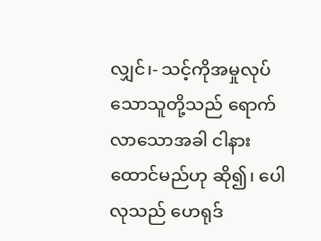လျှင်၊- သင့်ကိုအမှုလုပ်သောသူတို့သည် ရောက်လာသောအခါ ငါနားထောင်မည်ဟု ဆို၍၊ ပေါလုသည် ဟေရုဒ်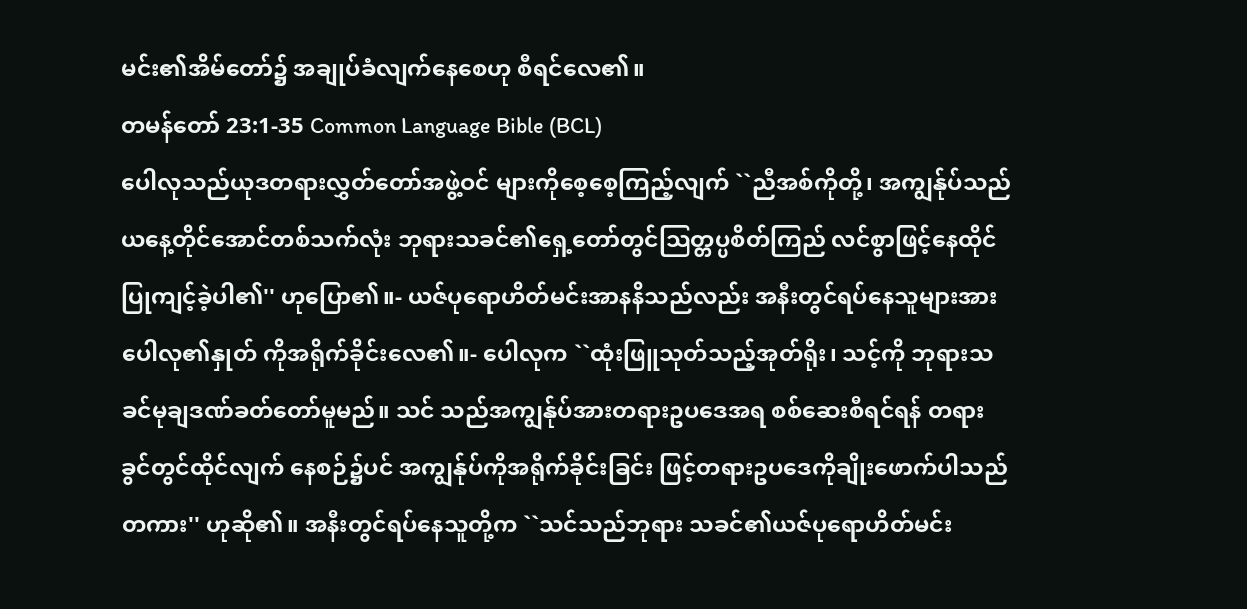မင်း၏အိမ်တော်၌ အချုပ်ခံလျက်နေစေဟု စီရင်လေ၏။
တမန်တော် 23:1-35 Common Language Bible (BCL)
ပေါလုသည်ယုဒတရားလွှတ်တော်အဖွဲ့ဝင် များကိုစေ့စေ့ကြည့်လျက် ``ညီအစ်ကိုတို့၊ အကျွန်ုပ်သည်ယနေ့တိုင်အောင်တစ်သက်လုံး ဘုရားသခင်၏ရှေ့တော်တွင်သြတ္တပ္ပစိတ်ကြည် လင်စွာဖြင့်နေထိုင်ပြုကျင့်ခဲ့ပါ၏'' ဟုပြော၏။- ယဇ်ပုရောဟိတ်မင်းအာနနိသည်လည်း အနီးတွင်ရပ်နေသူများအား ပေါလု၏နှုတ် ကိုအရိုက်ခိုင်းလေ၏။- ပေါလုက ``ထုံးဖြူသုတ်သည့်အုတ်ရိုး၊ သင့်ကို ဘုရားသခင်မုချဒဏ်ခတ်တော်မူမည်။ သင် သည်အကျွန်ုပ်အားတရားဥပဒေအရ စစ်ဆေးစီရင်ရန် တရားခွင်တွင်ထိုင်လျက် နေစဉ်၌ပင် အကျွန်ုပ်ကိုအရိုက်ခိုင်းခြင်း ဖြင့်တရားဥပဒေကိုချိုးဖောက်ပါသည် တကား'' ဟုဆို၏။ အနီးတွင်ရပ်နေသူတို့က ``သင်သည်ဘုရား သခင်၏ယဇ်ပုရောဟိတ်မင်း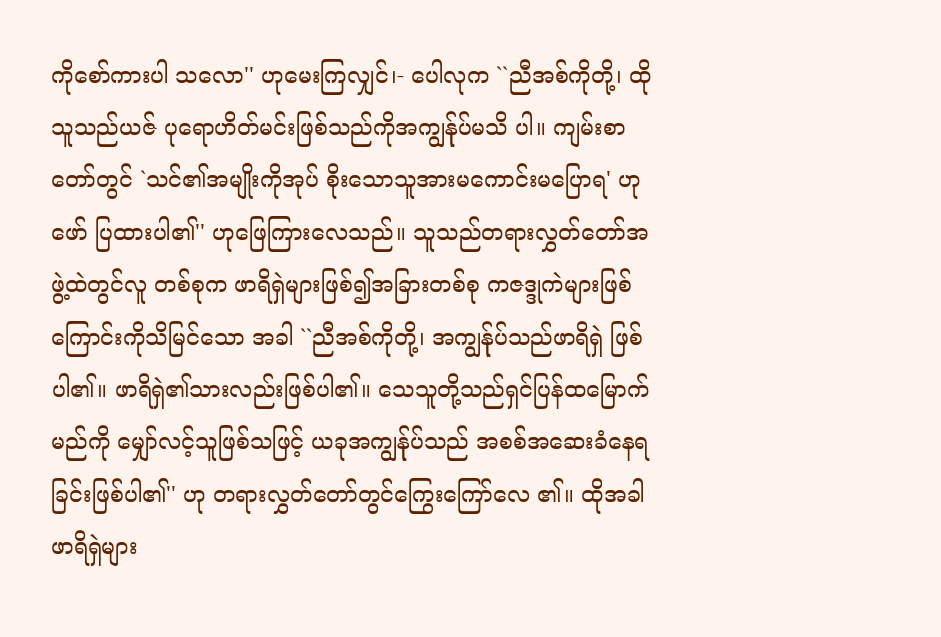ကိုစော်ကားပါ သလော'' ဟုမေးကြလျှင်၊- ပေါလုက ``ညီအစ်ကိုတို့၊ ထိုသူသည်ယဇ် ပုရောဟိတ်မင်းဖြစ်သည်ကိုအကျွန်ုပ်မသိ ပါ။ ကျမ်းစာတော်တွင် `သင်၏အမျိုးကိုအုပ် စိုးသောသူအားမကောင်းမပြောရ' ဟုဖော် ပြထားပါ၏'' ဟုဖြေကြားလေသည်။ သူသည်တရားလွှတ်တော်အဖွဲ့ထဲတွင်လူ တစ်စုက ဖာရိရှဲများဖြစ်၍အခြားတစ်စု ကဇဒ္ဒုကဲများဖြစ်ကြောင်းကိုသိမြင်သော အခါ ``ညီအစ်ကိုတို့၊ အကျွန်ုပ်သည်ဖာရိရှဲ ဖြစ်ပါ၏။ ဖာရိရှဲ၏သားလည်းဖြစ်ပါ၏။ သေသူတို့သည်ရှင်ပြန်ထမြောက်မည်ကို မျှော်လင့်သူဖြစ်သဖြင့် ယခုအကျွန်ုပ်သည် အစစ်အဆေးခံနေရခြင်းဖြစ်ပါ၏'' ဟု တရားလွှတ်တော်တွင်ကြွေးကြော်လေ ၏။ ထိုအခါဖာရိရှဲများ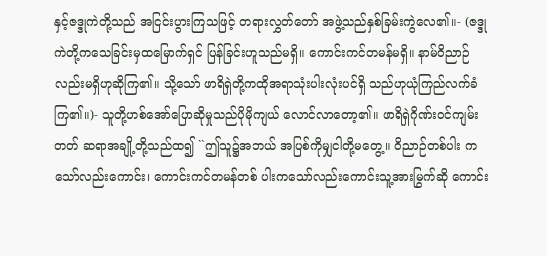နှင့်ဇဒ္ဒုကဲတို့သည် အငြင်းပွားကြသဖြင့် တရားလွှတ်တော် အဖွဲ့သည်နှစ်ခြမ်းကွဲလေ၏။- (ဇဒ္ဒုကဲတို့ကသေခြင်းမှထမြောက်ရှင် ပြန်ခြင်းဟူသည်မရှိ။ ကောင်းကင်တမန်မရှိ။ နာမ်ဝိညာဉ်လည်းမရှိဟုဆိုကြ၏။ သို့သော် ဖာရိရှဲတို့ကထိုအရာသုံးပါးလုံးပင်ရှိ သည်ဟုယုံကြည်လက်ခံကြ၏။)- သူတို့ဟစ်အော်ပြောဆိုမှုသည်ပိုမိုကျယ် လောင်လာတော့၏။ ဖာရိရှဲဂိုဏ်းဝင်ကျမ်းတတ် ဆရာအချို့တို့သည်ထ၍ ``ဤသူ၌အဘယ် အပြစ်ကိုမျှငါတို့မတွေ့။ ဝိညာဉ်တစ်ပါး ကသော်လည်းကောင်း၊ ကောင်းကင်တမန်တစ် ပါးကသော်လည်းကောင်းသူ့အားမြွက်ဆို ကောင်း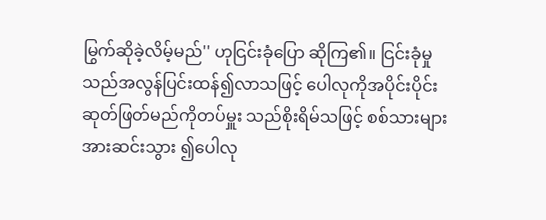မြွက်ဆိုခဲ့လိမ့်မည်'' ဟုငြင်းခုံပြော ဆိုကြ၏။ ငြင်းခုံမှုသည်အလွန်ပြင်းထန်၍လာသဖြင့် ပေါလုကိုအပိုင်းပိုင်းဆုတ်ဖြတ်မည်ကိုတပ်မှူး သည်စိုးရိမ်သဖြင့် စစ်သားများအားဆင်းသွား ၍ပေါလု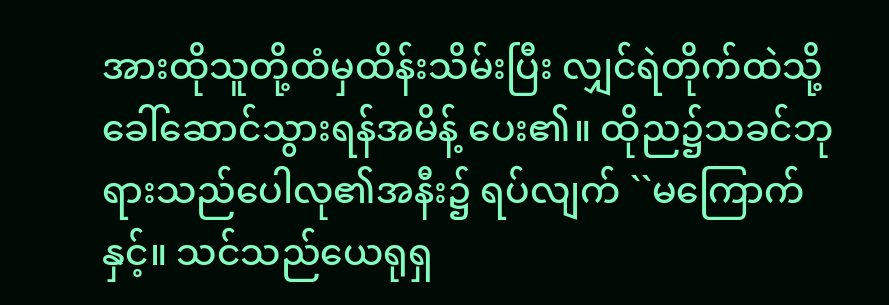အားထိုသူတို့ထံမှထိန်းသိမ်းပြီး လျှင်ရဲတိုက်ထဲသို့ခေါ်ဆောင်သွားရန်အမိန့် ပေး၏။ ထိုည၌သခင်ဘုရားသည်ပေါလု၏အနီး၌ ရပ်လျက် ``မကြောက်နှင့်။ သင်သည်ယေရုရှ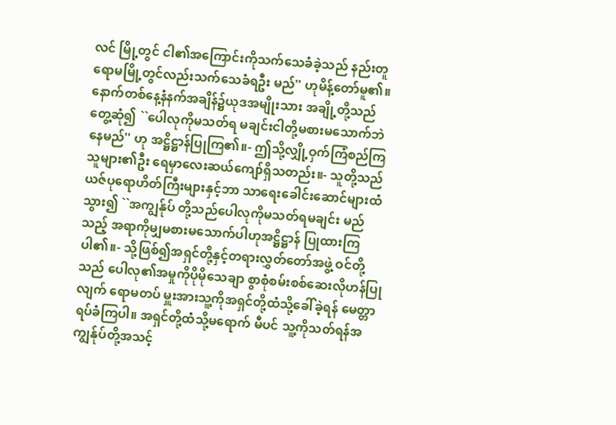လင် မြို့တွင် ငါ၏အကြောင်းကိုသက်သေခံခဲ့သည် နည်းတူရောမမြို့တွင်လည်းသက်သေခံရဦး မည်'' ဟုမိန့်တော်မူ၏။ နောက်တစ်နေ့နံနက်အချိန်၌ယုဒအမျိုးသား အချို့တို့သည်တွေ့ဆုံ၍ ``ပေါလုကိုမသတ်ရ မချင်းငါတို့မစားမသောက်ဘဲနေမည်'' ဟု အဋ္ဌိဋ္ဌာန်ပြုကြ၏။- ဤသို့လျှို့ဝှက်ကြံစည်ကြသူများ၏ဦး ရေမှာလေးဆယ်ကျော်ရှိသတည်း။- သူတို့သည်ယဇ်ပုရောဟိတ်ကြီးများနှင့်ဘာ သာရေးခေါင်းဆောင်များထံသွား၍ ``အကျွန်ုပ် တို့သည်ပေါလုကိုမသတ်ရမချင်း မည်သည့် အရာကိုမျှမစားမသောက်ပါဟုအဋ္ဌိဋ္ဌာန် ပြုထားကြပါ၏။- သို့ဖြစ်၍အရှင်တို့နှင့်တရားလွှတ်တော်အဖွဲ့ ဝင်တို့သည် ပေါလု၏အမှုကိုပိုမိုသေချာ စွာစုံစမ်းစစ်ဆေးလိုဟန်ပြုလျက် ရောမတပ် မှူးအားသူ့ကိုအရှင်တို့ထံသို့ခေါ်ခဲ့ရန် မေတ္တာရပ်ခံကြပါ။ အရှင်တို့ထံသို့မရောက် မီပင် သူ့ကိုသတ်ရန်အကျွန်ုပ်တို့အသင့်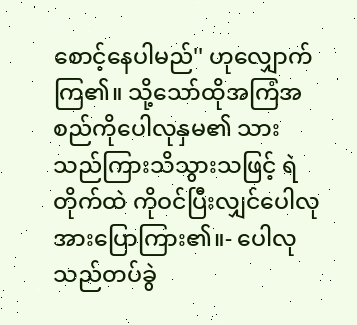စောင့်နေပါမည်'' ဟုလျှောက်ကြ၏။ သို့သော်ထိုအကြံအစည်ကိုပေါလုနှမ၏ သားသည်ကြားသိသွားသဖြင့် ရဲတိုက်ထဲ ကိုဝင်ပြီးလျှင်ပေါလုအားပြောကြား၏။- ပေါလုသည်တပ်ခွဲ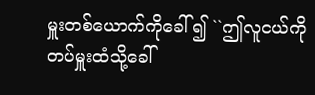မှူးတစ်ယောက်ကိုခေါ် ၍ ``ဤလူငယ်ကိုတပ်မှူးထံသို့ခေါ်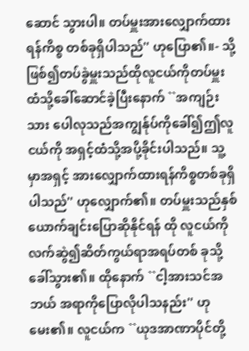ဆောင် သွားပါ။ တပ်မှူးအားလျှောက်ထားရန်ကိစ္စ တစ်ခုရှိပါသည်'' ဟုပြော၏။- သို့ဖြစ်၍တပ်ခွဲမှူးသည်ထိုလူငယ်ကိုတပ်မှူး ထံသို့ခေါ်ဆောင်ခဲ့ပြီးနောက် ``အကျဉ်းသား ပေါလုသည်အကျွန်ုပ်ကိုခေါ်၍ဤလူငယ်ကို အရှင့်ထံသို့အပို့ခိုင်းပါသည်။ သူ့မှာအရှင့် အားလျှောက်ထားရန်ကိစ္စတစ်ခုရှိပါသည်'' ဟုလျှောက်၏။ တပ်မှူးသည်နှစ်ယောက်ချင်းပြောဆိုနိုင်ရန် ထို လူငယ်ကိုလက်ဆွဲ၍ဆိတ်ကွယ်ရာအရပ်တစ် ခုသို့ခေါ်သွား၏။ ထိုနောက် ``ငါ့အားသင်အဘယ် အရာကိုပြောလိုပါသနည်း'' ဟုမေး၏။ လူငယ်က ``ယုဒအာဏာပိုင်တို့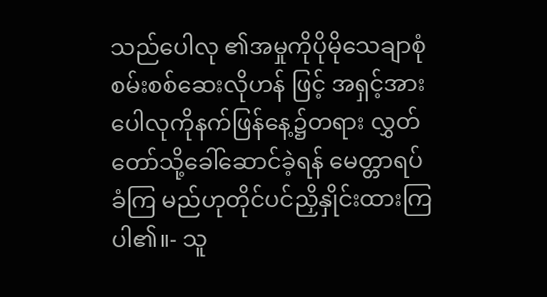သည်ပေါလု ၏အမှုကိုပိုမိုသေချာစုံစမ်းစစ်ဆေးလိုဟန် ဖြင့် အရှင့်အားပေါလုကိုနက်ဖြန်နေ့၌တရား လွှတ်တော်သို့ခေါ်ဆောင်ခဲ့ရန် မေတ္တာရပ်ခံကြ မည်ဟုတိုင်ပင်ညှိနှိုင်းထားကြပါ၏။- သူ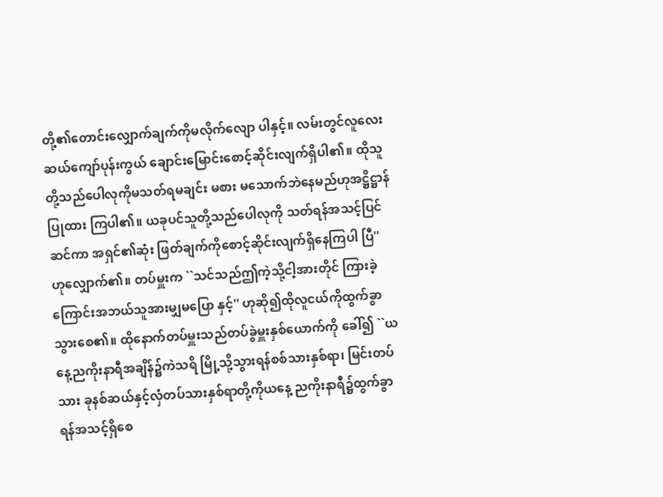တို့၏တောင်းလျှောက်ချက်ကိုမလိုက်လျော ပါနှင့်။ လမ်းတွင်လူလေးဆယ်ကျော်ပုန်းကွယ် ချောင်းမြောင်းစောင့်ဆိုင်းလျက်ရှိပါ၏။ ထိုသူ တို့သည်ပေါလုကိုမသတ်ရမချင်း မစား မသောက်ဘဲနေမည်ဟုအဋ္ဌိဋ္ဌာန်ပြုထား ကြပါ၏။ ယခုပင်သူတို့သည်ပေါလုကို သတ်ရန်အသင့်ပြင်ဆင်ကာ အရှင်၏ဆုံး ဖြတ်ချက်ကိုစောင့်ဆိုင်းလျက်ရှိနေကြပါ ပြီ'' ဟုလျှောက်၏။ တပ်မှူးက ``သင်သည်ဤကဲ့သို့ငါ့အားတိုင် ကြားခဲ့ကြောင်းအဘယ်သူအားမျှမပြော နှင့်'' ဟုဆို၍ထိုလူငယ်ကိုထွက်ခွာသွားစေ၏။ ထိုနောက်တပ်မှူးသည်တပ်ခွဲမှူးနှစ်ယောက်ကို ခေါ်၍ ``ယနေ့ညကိုးနာရီအချိန်၌ကဲသရိ မြို့သို့သွားရန်စစ်သားနှစ်ရာ၊ မြင်းတပ်သား ခုနစ်ဆယ်နှင့်လှံတပ်သားနှစ်ရာတို့ကိုယနေ့ ညကိုးနာရီ၌ထွက်ခွာရန်အသင့်ရှိစေ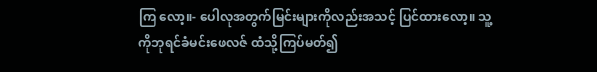ကြ လော့။- ပေါလုအတွက်မြင်းများကိုလည်းအသင့် ပြင်ထားလော့။ သူ့ကိုဘုရင်ခံမင်းဖေလဇ် ထံသို့ကြပ်မတ်၍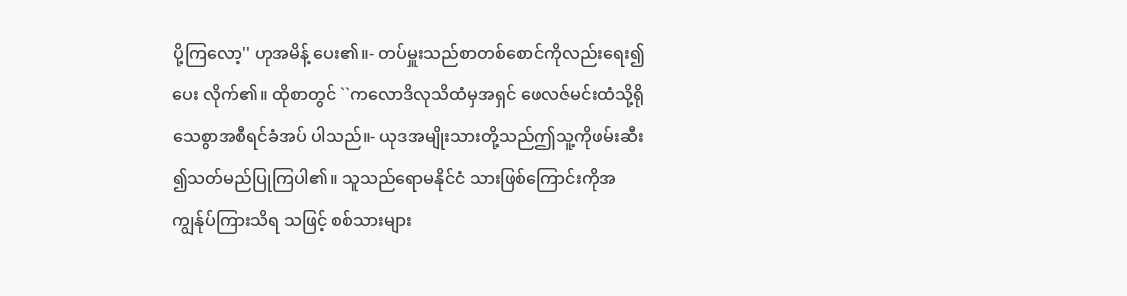ပို့ကြလော့'' ဟုအမိန့် ပေး၏။- တပ်မှူးသည်စာတစ်စောင်ကိုလည်းရေး၍ပေး လိုက်၏။ ထိုစာတွင် ``ကလောဒိလုသိထံမှအရှင် ဖေလဇ်မင်းထံသို့ရိုသေစွာအစီရင်ခံအပ် ပါသည်။- ယုဒအမျိုးသားတို့သည်ဤသူ့ကိုဖမ်းဆီး ၍သတ်မည်ပြုကြပါ၏။ သူသည်ရောမနိုင်ငံ သားဖြစ်ကြောင်းကိုအကျွန်ုပ်ကြားသိရ သဖြင့် စစ်သားများ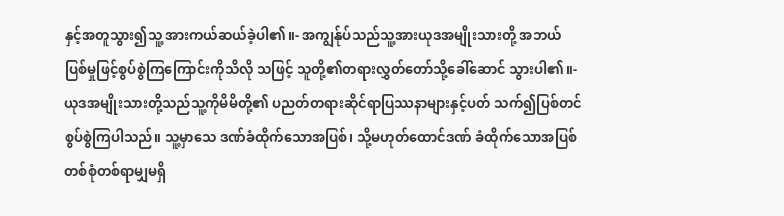နှင့်အတူသွား၍သူ့ အားကယ်ဆယ်ခဲ့ပါ၏။- အကျွန်ုပ်သည်သူ့အားယုဒအမျိုးသားတို့ အဘယ်ပြစ်မှုဖြင့်စွပ်စွဲကြကြောင်းကိုသိလို သဖြင့် သူတို့၏တရားလွှတ်တော်သို့ခေါ်ဆောင် သွားပါ၏။- ယုဒအမျိုးသားတို့သည်သူ့ကိုမိမိတို့၏ ပညတ်တရားဆိုင်ရာပြဿနာများနှင့်ပတ် သက်၍ပြစ်တင်စွပ်စွဲကြပါသည်။ သူ့မှာသေ ဒဏ်ခံထိုက်သောအပြစ်၊ သို့မဟုတ်ထောင်ဒဏ် ခံထိုက်သောအပြစ်တစ်စုံတစ်ရာမျှမရှိ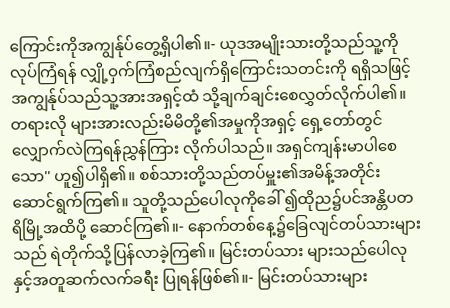ကြောင်းကိုအကျွန်ုပ်တွေ့ရှိပါ၏။- ယုဒအမျိုးသားတို့သည်သူ့ကိုလုပ်ကြံရန် လျှို့ဝှက်ကြံစည်လျက်ရှိကြောင်းသတင်းကို ရရှိသဖြင့် အကျွန်ုပ်သည်သူ့အားအရှင့်ထံ သို့ချက်ချင်းစေလွှတ်လိုက်ပါ၏။ တရားလို များအားလည်းမိမိတို့၏အမှုကိုအရှင့် ရှေ့တော်တွင် လျှောက်လဲကြရန်ညွှန်ကြား လိုက်ပါသည်။ အရှင်ကျန်းမာပါစေသော'' ဟူ၍ပါရှိ၏။ စစ်သားတို့သည်တပ်မှူး၏အမိန့်အတိုင်း ဆောင်ရွက်ကြ၏။ သူတို့သည်ပေါလုကိုခေါ် ၍ထိုည၌ပင်အန္တိပတရိမြို့အထိပို့ ဆောင်ကြ၏။- နောက်တစ်နေ့၌ခြေလျင်တပ်သားများသည် ရဲတိုက်သို့ပြန်လာခဲ့ကြ၏။ မြင်းတပ်သား များသည်ပေါလုနှင့်အတူဆက်လက်ခရီး ပြုရန်ဖြစ်၏။- မြင်းတပ်သားများ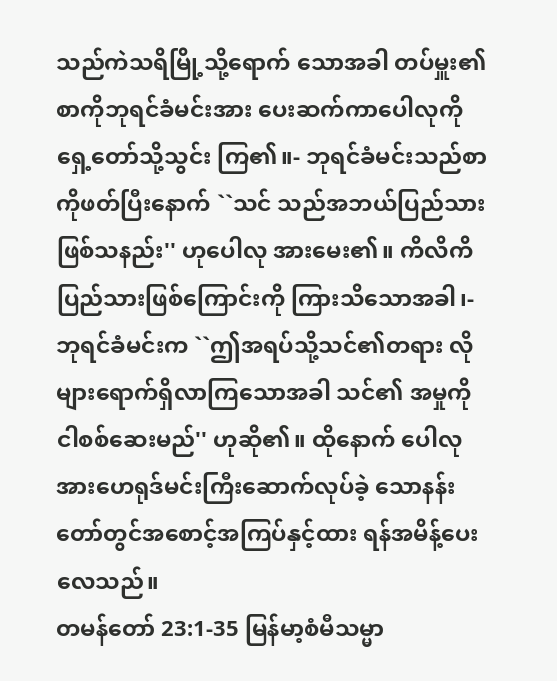သည်ကဲသရိမြို့သို့ရောက် သောအခါ တပ်မှူး၏စာကိုဘုရင်ခံမင်းအား ပေးဆက်ကာပေါလုကိုရှေ့တော်သို့သွင်း ကြ၏။- ဘုရင်ခံမင်းသည်စာကိုဖတ်ပြီးနောက် ``သင် သည်အဘယ်ပြည်သားဖြစ်သနည်း'' ဟုပေါလု အားမေး၏။ ကိလိကိပြည်သားဖြစ်ကြောင်းကို ကြားသိသောအခါ၊- ဘုရင်ခံမင်းက ``ဤအရပ်သို့သင်၏တရား လိုများရောက်ရှိလာကြသောအခါ သင်၏ အမှုကိုငါစစ်ဆေးမည်'' ဟုဆို၏။ ထိုနောက် ပေါလုအားဟေရုဒ်မင်းကြီးဆောက်လုပ်ခဲ့ သောနန်းတော်တွင်အစောင့်အကြပ်နှင့်ထား ရန်အမိန့်ပေးလေသည်။
တမန်တော် 23:1-35 မြန်မာ့စံမီသမ္မာ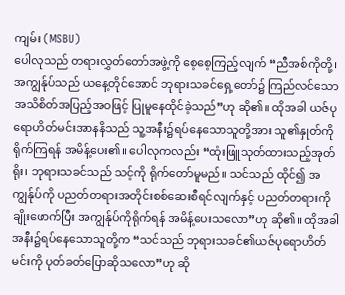ကျမ်း (MSBU)
ပေါလုသည် တရားလွှတ်တော်အဖွဲ့ကို စေ့စေ့ကြည့်လျက် “ညီအစ်ကိုတို့၊ အကျွန်ုပ်သည် ယနေ့တိုင်အောင် ဘုရားသခင်ရှေ့တော်၌ ကြည်လင်သောအသိစိတ်အပြည့်အဝဖြင့် ပြုမူနေထိုင်ခဲ့သည်”ဟု ဆို၏။ ထိုအခါ ယဇ်ပုရောဟိတ်မင်းအာနနိသည် သူ့အနီး၌ရပ်နေသောသူတို့အား သူ၏နှုတ်ကိုရိုက်ကြရန် အမိန့်ပေး၏။ ပေါလုကလည်း “ထုံးဖြူသုတ်ထားသည့်အုတ်ရိုး၊ ဘုရားသခင်သည် သင့်ကို ရိုက်တော်မူမည်။ သင်သည် ထိုင်၍ အကျွန်ုပ်ကို ပညတ်တရားအတိုင်းစစ်ဆေးစီရင်လျက်နှင့် ပညတ်တရားကိုချိုးဖောက်ပြီး အကျွန်ုပ်ကိုရိုက်ရန် အမိန့်ပေးသလော”ဟု ဆို၏။ ထိုအခါ အနီး၌ရပ်နေသောသူတို့က “သင်သည် ဘုရားသခင်၏ယဇ်ပုရောဟိတ်မင်းကို ပုတ်ခတ်ပြောဆိုသလော”ဟု ဆို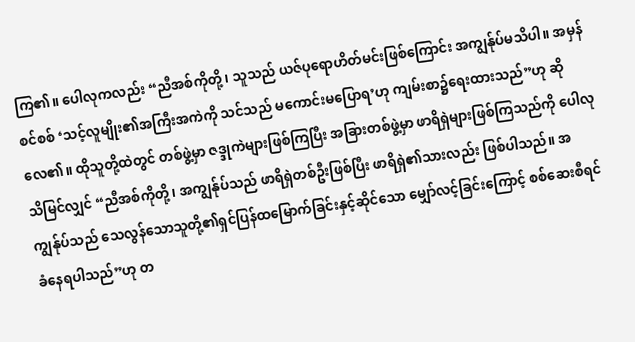ကြ၏။ ပေါလုကလည်း “ညီအစ်ကိုတို့၊ သူသည် ယဇ်ပုရောဟိတ်မင်းဖြစ်ကြောင်း အကျွန်ုပ်မသိပါ။ အမှန်စင်စစ် ‘သင့်လူမျိုး၏အကြီးအကဲကို သင်သည် မကောင်းမပြောရ’ဟု ကျမ်းစာ၌ရေးထားသည်”ဟု ဆိုလေ၏။ ထိုသူတို့ထဲတွင် တစ်ဖွဲ့မှာ ဇဒ္ဒုကဲများဖြစ်ကြပြီး အခြားတစ်ဖွဲ့မှာ ဖာရိရှဲများဖြစ်ကြသည်ကို ပေါလုသိမြင်လျှင် “ညီအစ်ကိုတို့၊ အကျွန်ုပ်သည် ဖာရိရှဲတစ်ဦးဖြစ်ပြီး ဖာရိရှဲ၏သားလည်း ဖြစ်ပါသည်။ အကျွန်ုပ်သည် သေလွန်သောသူတို့၏ရှင်ပြန်ထမြောက်ခြင်းနှင့်ဆိုင်သော မျှော်လင့်ခြင်းကြောင့် စစ်ဆေးစီရင်ခံနေရပါသည်”ဟု တ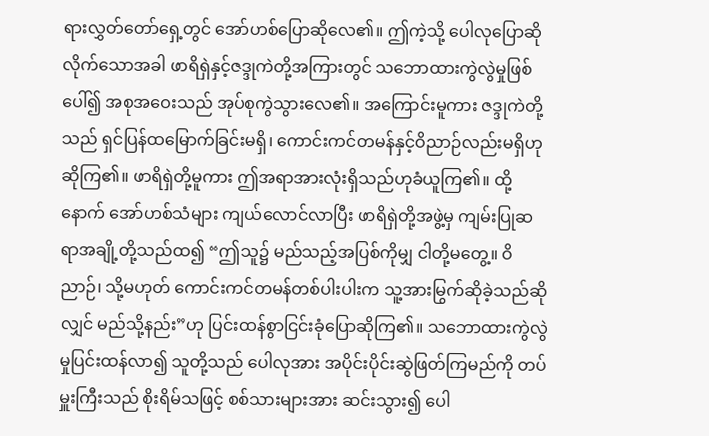ရားလွှတ်တော်ရှေ့တွင် အော်ဟစ်ပြောဆိုလေ၏။ ဤကဲ့သို့ ပေါလုပြောဆိုလိုက်သောအခါ ဖာရိရှဲနှင့်ဇဒ္ဒုကဲတို့အကြားတွင် သဘောထားကွဲလွဲမှုဖြစ်ပေါ်၍ အစုအဝေးသည် အုပ်စုကွဲသွားလေ၏။ အကြောင်းမူကား ဇဒ္ဒုကဲတို့သည် ရှင်ပြန်ထမြောက်ခြင်းမရှိ၊ ကောင်းကင်တမန်နှင့်ဝိညာဉ်လည်းမရှိဟုဆိုကြ၏။ ဖာရိရှဲတို့မူကား ဤအရာအားလုံးရှိသည်ဟုခံယူကြ၏။ ထို့နောက် အော်ဟစ်သံများ ကျယ်လောင်လာပြီး ဖာရိရှဲတို့အဖွဲ့မှ ကျမ်းပြုဆရာအချို့တို့သည်ထ၍ “ဤသူ၌ မည်သည့်အပြစ်ကိုမျှ ငါတို့မတွေ့။ ဝိညာဉ်၊ သို့မဟုတ် ကောင်းကင်တမန်တစ်ပါးပါးက သူ့အားမြွက်ဆိုခဲ့သည်ဆိုလျှင် မည်သို့နည်း”ဟု ပြင်းထန်စွာငြင်းခုံပြောဆိုကြ၏။ သဘောထားကွဲလွဲမှုပြင်းထန်လာ၍ သူတို့သည် ပေါလုအား အပိုင်းပိုင်းဆွဲဖြတ်ကြမည်ကို တပ်မှူးကြီးသည် စိုးရိမ်သဖြင့် စစ်သားများအား ဆင်းသွား၍ ပေါ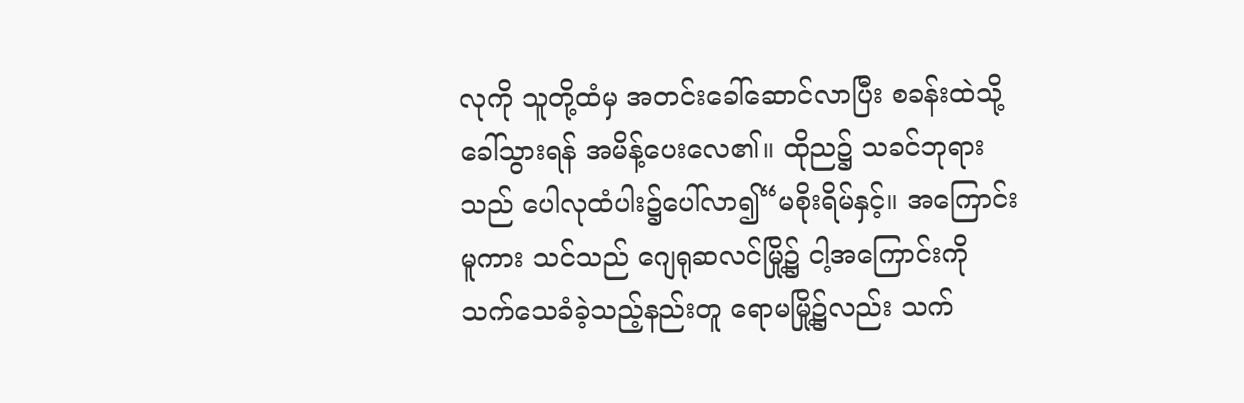လုကို သူတို့ထံမှ အတင်းခေါ်ဆောင်လာပြီး စခန်းထဲသို့ခေါ်သွားရန် အမိန့်ပေးလေ၏။ ထိုည၌ သခင်ဘုရားသည် ပေါလုထံပါး၌ပေါ်လာ၍“မစိုးရိမ်နှင့်။ အကြောင်းမူကား သင်သည် ဂျေရုဆလင်မြို့၌ ငါ့အကြောင်းကို သက်သေခံခဲ့သည့်နည်းတူ ရောမမြို့၌လည်း သက်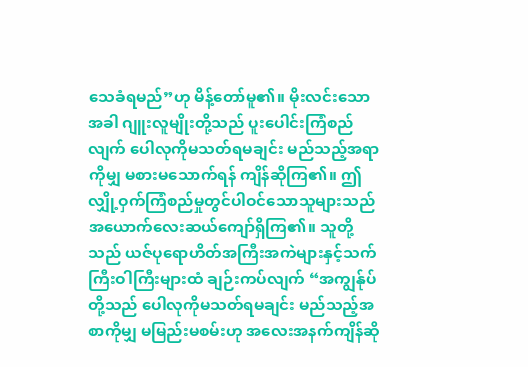သေခံရမည်”ဟု မိန့်တော်မူ၏။ မိုးလင်းသောအခါ ဂျူးလူမျိုးတို့သည် ပူးပေါင်းကြံစည်လျက် ပေါလုကိုမသတ်ရမချင်း မည်သည့်အရာကိုမျှ မစားမသောက်ရန် ကျိန်ဆိုကြ၏။ ဤလျှို့ဝှက်ကြံစည်မှုတွင်ပါဝင်သောသူများသည် အယောက်လေးဆယ်ကျော်ရှိကြ၏။ သူတို့သည် ယဇ်ပုရောဟိတ်အကြီးအကဲများနှင့်သက်ကြီးဝါကြီးများထံ ချဉ်းကပ်လျက် “အကျွန်ုပ်တို့သည် ပေါလုကိုမသတ်ရမချင်း မည်သည့်အစာကိုမျှ မမြည်းမစမ်းဟု အလေးအနက်ကျိန်ဆို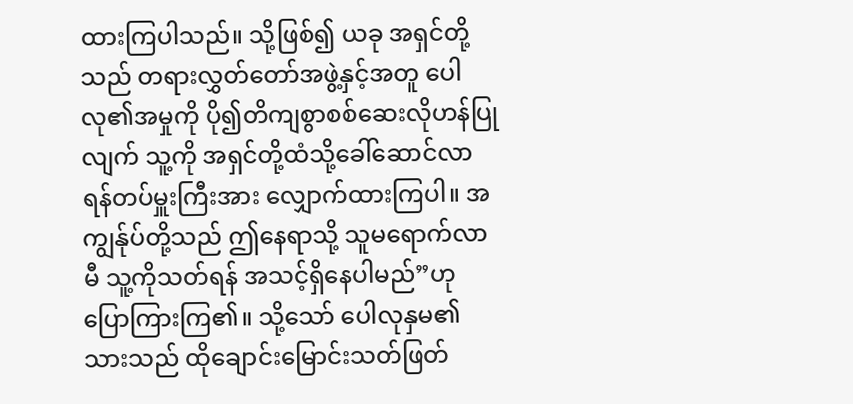ထားကြပါသည်။ သို့ဖြစ်၍ ယခု အရှင်တို့သည် တရားလွှတ်တော်အဖွဲ့နှင့်အတူ ပေါလု၏အမှုကို ပို၍တိကျစွာစစ်ဆေးလိုဟန်ပြုလျက် သူ့ကို အရှင်တို့ထံသို့ခေါ်ဆောင်လာရန်တပ်မှူးကြီးအား လျှောက်ထားကြပါ။ အကျွန်ုပ်တို့သည် ဤနေရာသို့ သူမရောက်လာမီ သူ့ကိုသတ်ရန် အသင့်ရှိနေပါမည်”ဟု ပြောကြားကြ၏။ သို့သော် ပေါလုနှမ၏သားသည် ထိုချောင်းမြောင်းသတ်ဖြတ်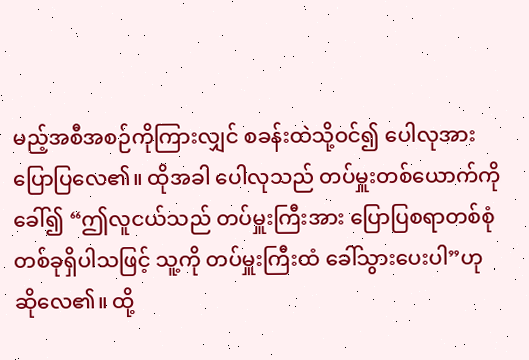မည့်အစီအစဉ်ကိုကြားလျှင် စခန်းထဲသို့ဝင်၍ ပေါလုအား ပြောပြလေ၏။ ထိုအခါ ပေါလုသည် တပ်မှူးတစ်ယောက်ကိုခေါ်၍ “ဤလူငယ်သည် တပ်မှူးကြီးအား ပြောပြစရာတစ်စုံတစ်ခုရှိပါသဖြင့် သူ့ကို တပ်မှူးကြီးထံ ခေါ်သွားပေးပါ”ဟု ဆိုလေ၏။ ထို့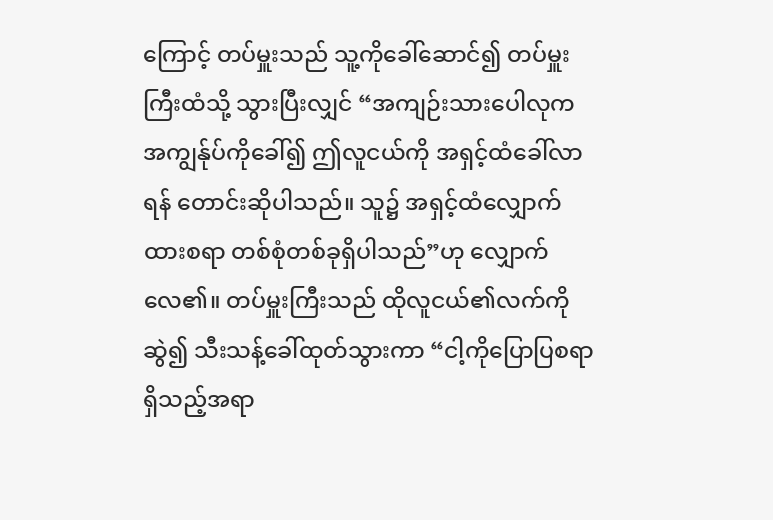ကြောင့် တပ်မှူးသည် သူ့ကိုခေါ်ဆောင်၍ တပ်မှူးကြီးထံသို့ သွားပြီးလျှင် “အကျဉ်းသားပေါလုက အကျွန်ုပ်ကိုခေါ်၍ ဤလူငယ်ကို အရှင့်ထံခေါ်လာရန် တောင်းဆိုပါသည်။ သူ၌ အရှင့်ထံလျှောက်ထားစရာ တစ်စုံတစ်ခုရှိပါသည်”ဟု လျှောက်လေ၏။ တပ်မှူးကြီးသည် ထိုလူငယ်၏လက်ကိုဆွဲ၍ သီးသန့်ခေါ်ထုတ်သွားကာ “ငါ့ကိုပြောပြစရာရှိသည့်အရာ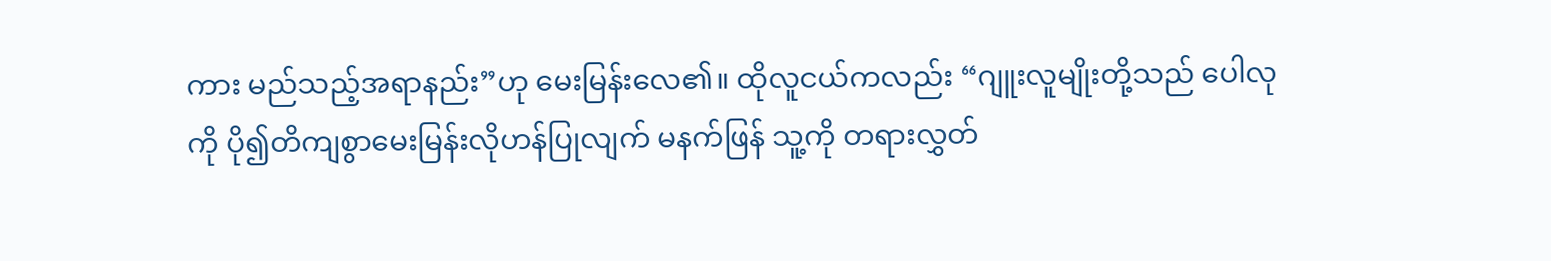ကား မည်သည့်အရာနည်း”ဟု မေးမြန်းလေ၏။ ထိုလူငယ်ကလည်း “ဂျူးလူမျိုးတို့သည် ပေါလုကို ပို၍တိကျစွာမေးမြန်းလိုဟန်ပြုလျက် မနက်ဖြန် သူ့ကို တရားလွှတ်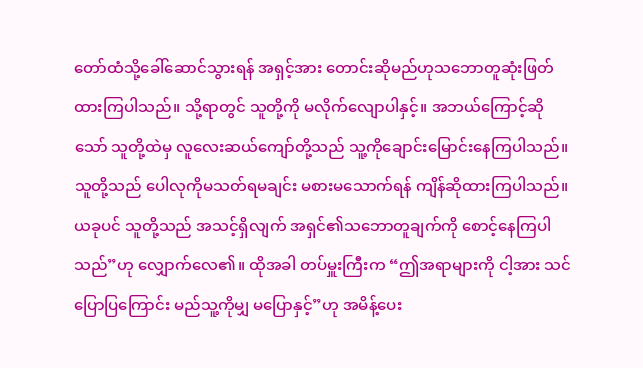တော်ထံသို့ခေါ်ဆောင်သွားရန် အရှင့်အား တောင်းဆိုမည်ဟုသဘောတူဆုံးဖြတ်ထားကြပါသည်။ သို့ရာတွင် သူတို့ကို မလိုက်လျောပါနှင့်။ အဘယ်ကြောင့်ဆိုသော် သူတို့ထဲမှ လူလေးဆယ်ကျော်တို့သည် သူ့ကိုချောင်းမြောင်းနေကြပါသည်။ သူတို့သည် ပေါလုကိုမသတ်ရမချင်း မစားမသောက်ရန် ကျိန်ဆိုထားကြပါသည်။ ယခုပင် သူတို့သည် အသင့်ရှိလျက် အရှင်၏သဘောတူချက်ကို စောင့်နေကြပါသည်”ဟု လျှောက်လေ၏။ ထိုအခါ တပ်မှူးကြီးက “ဤအရာများကို ငါ့အား သင်ပြောပြကြောင်း မည်သူ့ကိုမျှ မပြောနှင့်”ဟု အမိန့်ပေး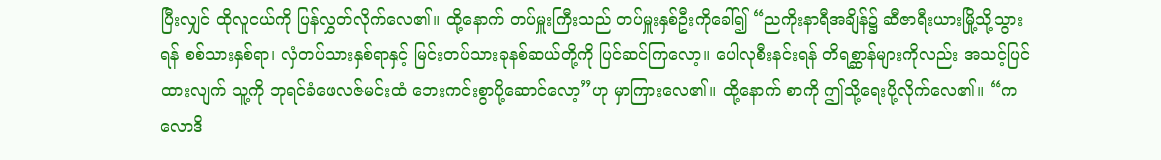ပြီးလျှင် ထိုလူငယ်ကို ပြန်လွှတ်လိုက်လေ၏။ ထို့နောက် တပ်မှူးကြီးသည် တပ်မှူးနှစ်ဦးကိုခေါ်၍ “ညကိုးနာရီအချိန်၌ ဆီဇာရီးယားမြို့သို့သွားရန် စစ်သားနှစ်ရာ၊ လှံတပ်သားနှစ်ရာနှင့် မြင်းတပ်သားခုနစ်ဆယ်တို့ကို ပြင်ဆင်ကြလော့။ ပေါလုစီးနင်းရန် တိရစ္ဆာန်များကိုလည်း အသင့်ပြင်ထားလျက် သူ့ကို ဘုရင်ခံဖေလဇ်မင်းထံ ဘေးကင်းစွာပို့ဆောင်လော့”ဟု မှာကြားလေ၏။ ထို့နောက် စာကို ဤသို့ရေးပို့လိုက်လေ၏။ “ကလောဒိ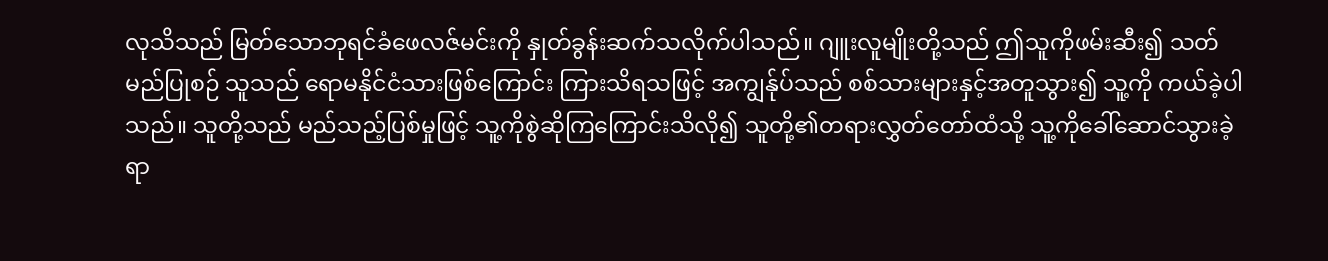လုသိသည် မြတ်သောဘုရင်ခံဖေလဇ်မင်းကို နှုတ်ခွန်းဆက်သလိုက်ပါသည်။ ဂျူးလူမျိုးတို့သည် ဤသူကိုဖမ်းဆီး၍ သတ်မည်ပြုစဉ် သူသည် ရောမနိုင်ငံသားဖြစ်ကြောင်း ကြားသိရသဖြင့် အကျွန်ုပ်သည် စစ်သားများနှင့်အတူသွား၍ သူ့ကို ကယ်ခဲ့ပါသည်။ သူတို့သည် မည်သည့်ပြစ်မှုဖြင့် သူ့ကိုစွဲဆိုကြကြောင်းသိလို၍ သူတို့၏တရားလွှတ်တော်ထံသို့ သူ့ကိုခေါ်ဆောင်သွားခဲ့ရာ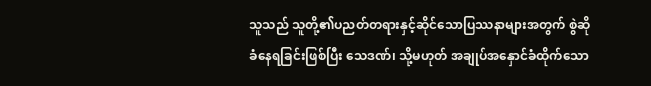သူသည် သူတို့၏ပညတ်တရားနှင့်ဆိုင်သောပြဿနာများအတွက် စွဲဆိုခံနေရခြင်းဖြစ်ပြီး သေဒဏ်၊ သို့မဟုတ် အချုပ်အနှောင်ခံထိုက်သော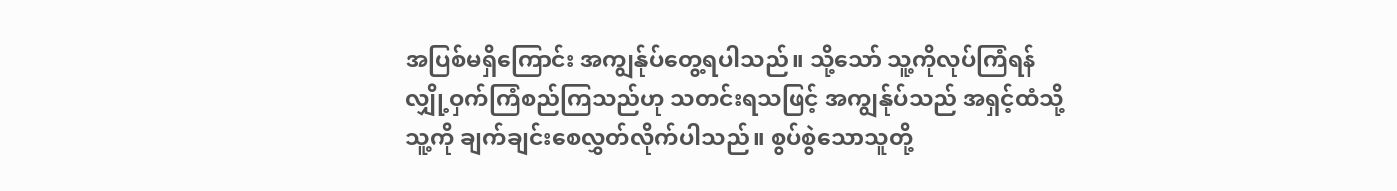အပြစ်မရှိကြောင်း အကျွန်ုပ်တွေ့ရပါသည်။ သို့သော် သူ့ကိုလုပ်ကြံရန် လျှို့ဝှက်ကြံစည်ကြသည်ဟု သတင်းရသဖြင့် အကျွန်ုပ်သည် အရှင့်ထံသို့ သူ့ကို ချက်ချင်းစေလွှတ်လိုက်ပါသည်။ စွပ်စွဲသောသူတို့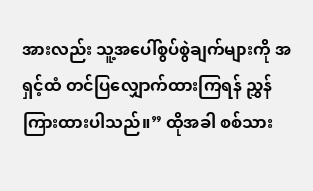အားလည်း သူ့အပေါ်စွပ်စွဲချက်များကို အရှင့်ထံ တင်ပြလျှောက်ထားကြရန် ညွှန်ကြားထားပါသည်။” ထိုအခါ စစ်သား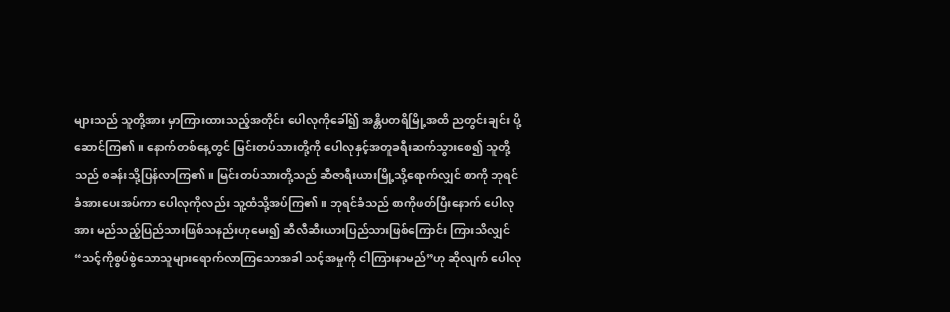များသည် သူတို့အား မှာကြားထားသည့်အတိုင်း ပေါလုကိုခေါ်၍ အန္တိပတရိမြို့အထိ ညတွင်းချင်း ပို့ဆောင်ကြ၏။ နောက်တစ်နေ့တွင် မြင်းတပ်သားတို့ကို ပေါလုနှင့်အတူခရီးဆက်သွားစေ၍ သူတို့သည် စခန်းသို့ပြန်လာကြ၏။ မြင်းတပ်သားတို့သည် ဆီဇာရီးယားမြို့သို့ရောက်လျှင် စာကို ဘုရင်ခံအားပေးအပ်ကာ ပေါလုကိုလည်း သူ့ထံသို့အပ်ကြ၏။ ဘုရင်ခံသည် စာကိုဖတ်ပြီးနောက် ပေါလုအား မည်သည့်ပြည်သားဖြစ်သနည်းဟုမေး၍ ဆီလီဆီးယားပြည်သားဖြစ်ကြောင်း ကြားသိလျှင် “သင့်ကိုစွပ်စွဲသောသူများရောက်လာကြသောအခါ သင့်အမှုကို ငါကြားနာမည်”ဟု ဆိုလျက် ပေါလု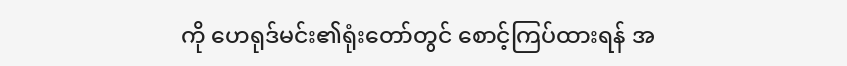ကို ဟေရုဒ်မင်း၏ရုံးတော်တွင် စောင့်ကြပ်ထားရန် အ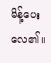မိန့်ပေးလေ၏။